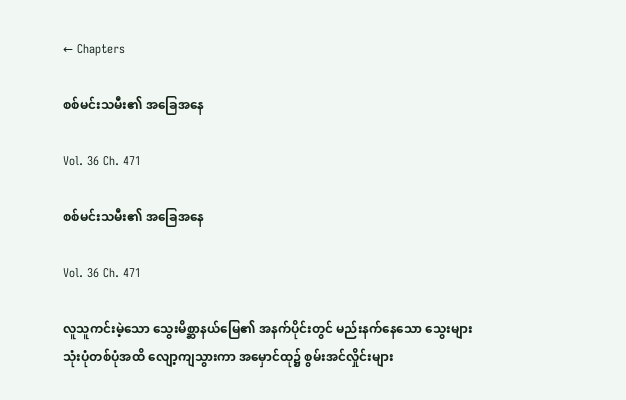← Chapters

စစ်မင်းသမီး၏ အခြေအနေ

Vol. 36 Ch. 471

စစ်မင်းသမီး၏ အခြေအနေ

Vol. 36 Ch. 471

လူသူကင်းမဲ့သော သွေးမိစ္ဆာနယ်မြေ၏ အနက်ပိုင်းတွင် မည်းနက်နေသော သွေးများ သုံးပုံတစ်ပုံအထိ လျော့ကျသွားကာ အမှောင်ထု၌ စွမ်းအင်လှိုင်းများ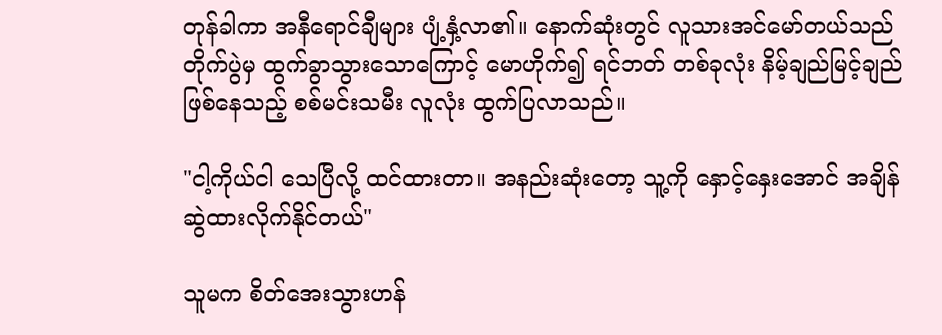တုန်ခါကာ အနီရောင်ချီများ ပျံ့နှံ့လာ၏။ နောက်ဆုံးတွင် လူသားအင်မော်တယ်သည် တိုက်ပွဲမှ ထွက်ခွာသွားသောကြောင့် မောဟိုက်၍ ရင်ဘတ် တစ်ခုလုံး နိမ့်ချည်မြင့်ချည် ဖြစ်နေသည့် စစ်မင်းသမီး လူလုံး ထွက်ပြလာသည်။

"ငါ့ကိုယ်ငါ သေပြီလို့ ထင်ထားတာ။ အနည်းဆုံးတော့ သူ့ကို နှောင့်နှေးအောင် အချိန်ဆွဲထားလိုက်နိုင်တယ်"

သူမက စိတ်အေးသွားဟန်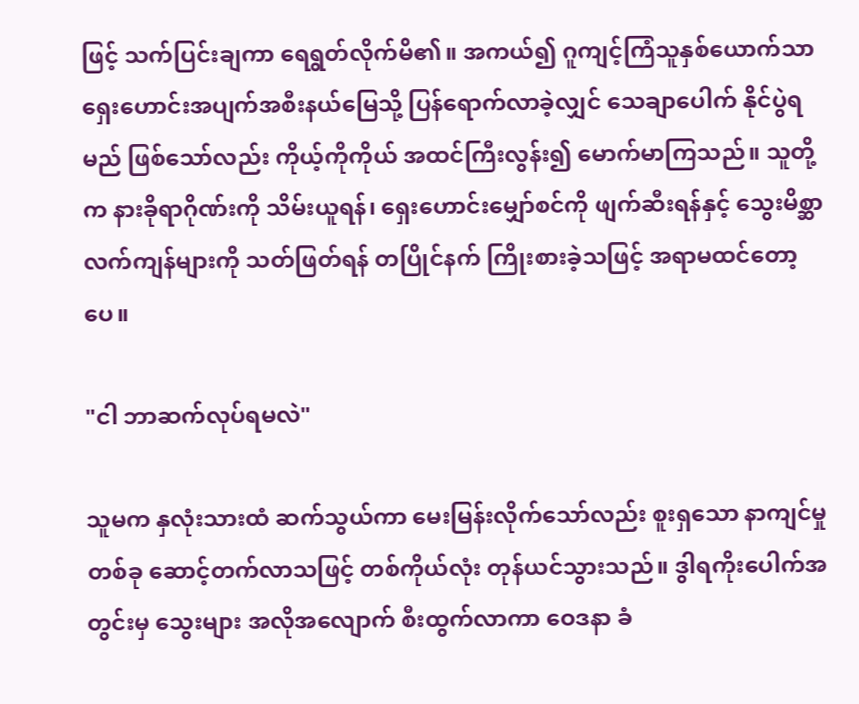ဖြင့် သက်ပြင်းချကာ ရေရွတ်လိုက်မိ၏။ အကယ်၍ ဂူကျင့်ကြံသူနှစ်ယောက်သာ ရှေးဟောင်းအပျက်အစီးနယ်မြေသို့ ပြန်ရောက်လာခဲ့လျှင် သေချာပေါက် နိုင်ပွဲရမည် ဖြစ်သော်လည်း ကိုယ့်ကိုကိုယ် အထင်ကြီးလွန်း၍ မောက်မာကြသည်။ သူတို့က နားခိုရာဂိုဏ်းကို သိမ်းယူရန်၊ ရှေးဟောင်းမျှော်စင်ကို ဖျက်ဆီးရန်နှင့် သွေးမိစ္ဆာ လက်ကျန်များကို သတ်ဖြတ်ရန် တပြိုင်နက် ကြိုးစားခဲ့သဖြင့် အရာမထင်တော့ပေ။

"ငါ ဘာဆက်လုပ်ရမလဲ"

သူမက နှလုံးသားထံ ဆက်သွယ်ကာ မေးမြန်းလိုက်သော်လည်း စူးရှသော နာကျင်မှုတစ်ခု ဆောင့်တက်လာသဖြင့် တစ်ကိုယ်လုံး တုန်ယင်သွားသည်။ ဒွါရကိုးပေါက်အတွင်းမှ သွေးများ အလိုအလျောက် စီးထွက်လာကာ ဝေဒနာ ခံ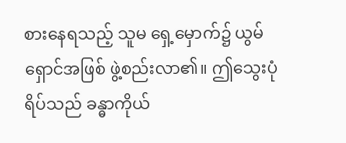စားနေရသည့် သူမ ရှေ့မှောက်၌ ယွမ်ရှောင်အဖြစ် ဖွဲ့စည်းလာ၏။ ဤသွေးပုံရိပ်သည် ခန္ဓာကိုယ်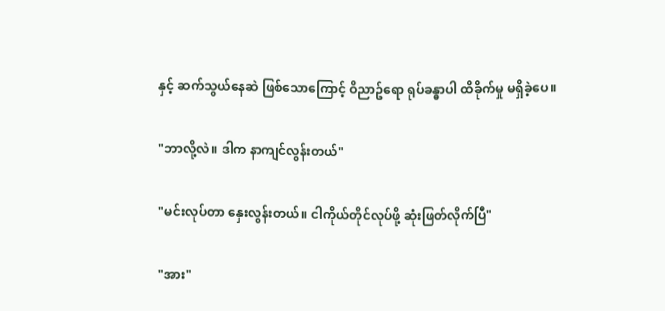နှင့် ဆက်သွယ်နေဆဲ ဖြစ်သောကြောင့် ဝိညာဥ်ရော ရုပ်ခန္ဓာပါ ထိခိုက်မှု မရှိခဲ့ပေ။

"ဘာလို့လဲ။ ဒါက နာကျင်လွန်းတယ်"

"မင်းလုပ်တာ နှေးလွန်းတယ်။ ငါကိုယ်တိုင်လုပ်ဖို့ ဆုံးဖြတ်လိုက်ပြီ"

"အား"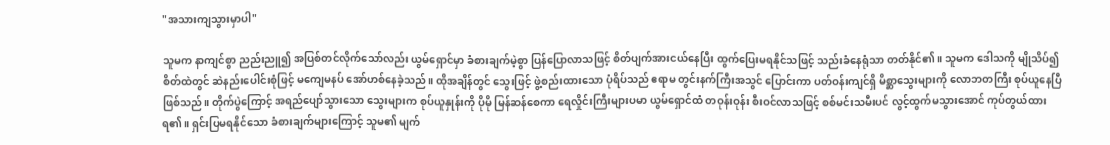"အသားကျသွားမှာပါ"

သူမက နာကျင်စွာ ညည်းညူ၍ အပြစ်တင်လိုက်သော်လည်း ယွမ်ရှောင်မှာ ခံစားချက်မဲ့စွာ ပြန်ပြောလာသဖြင့် စိတ်ပျက်အားငယ်နေပြီး ထွက်ပြေးမရနိုင်သဖြင့် သည်းခံနေရုံသာ တတ်နိုင်၏။ သူမက ဒေါသကို မျိုသိပ်၍ စိတ်ထဲတွင် ဆဲနည်းပေါင်းစုံဖြင့် မကျေမနပ် အော်ဟစ်နေခဲ့သည်။ ထိုအချိန်တွင် သွေးဖြင့် ဖွဲ့စည်းထားသော ပုံရိပ်သည် ဧရာမ တွင်းနက်ကြီးအသွင် ပြောင်းကာ ပတ်ဝန်းကျင်ရှိ မိစ္ဆာသွေးများကို လောဘတကြီး စုပ်ယူနေပြီ ဖြစ်သည်။ တိုက်ပွဲကြောင့် အရည်ပျော်သွားသော သွေးများက စုပ်ယူနှုန်းကို ပိုမို မြန်ဆန်စေကာ ရေလှိုင်းကြီးများပမာ ယွမ်ရှောင်ထံ တဝုန်းဝုန်း စီးဝင်လာသဖြင့် စစ်မင်းသမီးပင် လွင့်ထွက်မသွားအောင် ကုပ်တွယ်ထားရ၏။ ရှင်းပြမရနိုင်သော ခံစားချက်များကြောင့် သူမ၏ မျက်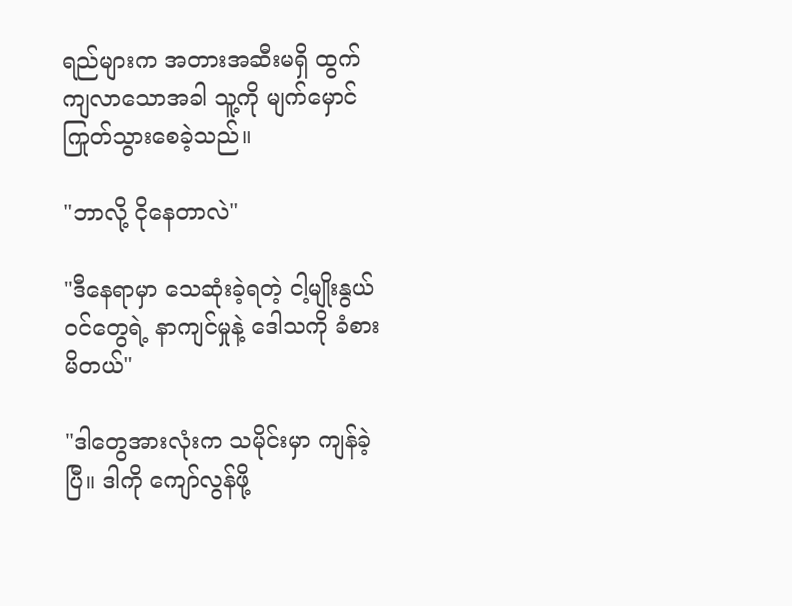ရည်များက အတားအဆီးမရှိ ထွက်ကျလာသောအခါ သူ့ကို မျက်မှောင်ကြုတ်သွားစေခဲ့သည်။

"ဘာလို့ ငိုနေတာလဲ"

"ဒီနေရာမှာ သေဆုံးခဲ့ရတဲ့ ငါ့မျိုးနွယ်ဝင်တွေရဲ့ နာကျင်မှုနဲ့ ဒေါသကို ခံစားမိတယ်"

"ဒါတွေအားလုံးက သမိုင်းမှာ ကျန်ခဲ့ပြီ။ ဒါကို ကျော်လွန်ဖို့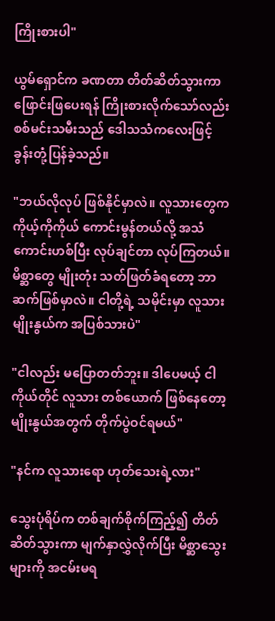ကြိုးစားပါ"

ယွမ်ရှောင်က ခဏတာ တိတ်ဆိတ်သွားကာ ဖြောင်းဖြပေးရန် ကြိုးစားလိုက်သော်လည်း စစ်မင်းသမီးသည် ဒေါသသံကလေးဖြင့် ခွန်းတုံ့ပြန်ခဲ့သည်။

"ဘယ်လိုလုပ် ဖြစ်နိုင်မှာလဲ။ လူသားတွေက ကိုယ့်ကိုကိုယ် ကောင်းမွန်တယ်လို့ အသံကောင်းဟစ်ပြီး လုပ်ချင်တာ လုပ်ကြတယ်။ မိစ္ဆာတွေ မျိုးတုံး သတ်ဖြတ်ခံရတော့ ဘာဆက်ဖြစ်မှာလဲ။ ငါတို့ရဲ့ သမိုင်းမှာ လူသားမျိုးနွယ်က အပြစ်သားပဲ"

"ငါလည်း မပြောတတ်ဘူး။ ဒါပေမယ့် ငါကိုယ်တိုင် လူသား တစ်ယောက် ဖြစ်နေတော့ မျိုးနွယ်အတွက် တိုက်ပွဲဝင်ရမယ်"

"နင်က လူသားရော ဟုတ်သေးရဲ့လား"

သွေးပုံရိပ်က တစ်ချက်စိုက်ကြည့်၍ တိတ်ဆိတ်သွားကာ မျက်နှာလွှဲလိုက်ပြီး မိစ္ဆာသွေးများကို အငမ်းမရ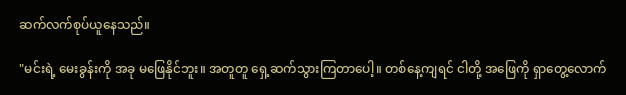ဆက်လက်စုပ်ယူနေသည်။

"မင်းရဲ့ မေးခွန်းကို အခု မဖြေနိုင်ဘူး။ အတူတူ ရှေ့ဆက်သွားကြတာပေါ့။ တစ်နေ့ကျရင် ငါတို့ အဖြေကို ရှာတွေ့လောက်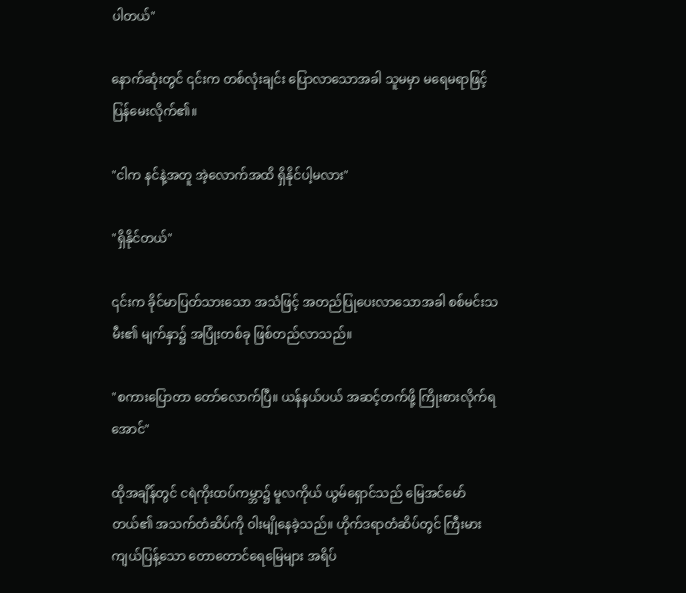ပါတယ်"

နောက်ဆုံးတွင် ၎င်းက တစ်လုံးချင်း ပြောလာသောအခါ သူမမှာ မရေမရာဖြင့် ပြန်မေးလိုက်၏။

"ငါက နင်နဲ့အတူ အဲ့လောက်အထိ ရှိနိုင်ပါ့မလား"

"ရှိနိုင်တယ်"

၎င်းက ခိုင်မာပြတ်သားသော အသံဖြင့် အတည်ပြုပေးလာသောအခါ စစ်မင်းသမီး၏ မျက်နှာ၌ အပြုံးတစ်ခု ဖြစ်တည်လာသည်။

"စကားပြောတာ တော်လောက်ပြီ။ ယန်နယ်ပယ် အဆင့်တက်ဖို့ ကြိုးစားလိုက်ရအောင်"

ထိုအချိန်တွင် ငရဲကိုးထပ်ကမ္ဘာ၌ မူလကိုယ် ယွမ်ရှောင်သည် မြေအင်မော်တယ်၏ အသက်တံဆိပ်ကို ဝါးမျိုနေခဲ့သည်။ ဟိုက်ဒရာတံဆိပ်တွင် ကြီးမားကျယ်ပြန့်သော တောတောင်ရေမြေများ အရိပ်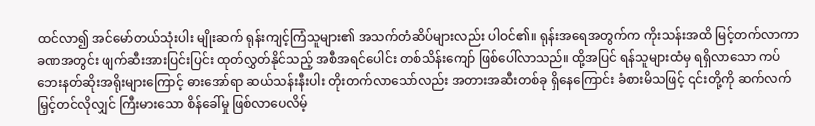ထင်လာ၍ အင်မော်တယ်သုံးပါး မျိုးဆက် ရုန်းကျင့်ကြံသူများ၏ အသက်တံဆိပ်များလည်း ပါဝင်၏။ ရုန်းအရေအတွက်က ကိုးသန်းအထိ မြင့်တက်လာကာ ခဏအတွင်း ဖျက်ဆီးအားပြင်းပြင်း ထုတ်လွှတ်နိုင်သည့် အစီအရင်ပေါင်း တစ်သိန်းကျော် ဖြစ်ပေါ်လာသည်။ ထို့အပြင် ရန်သူများထံမှ ရရှိလာသော ကပ်ဘေးနတ်ဆိုးအရိုးများကြောင့် ဓားအော်ရာ ဆယ်သန်းနီးပါး တိုးတက်လာသော်လည်း အတားအဆီးတစ်ခု ရှိနေကြောင်း ခံစားမိသဖြင့် ၎င်းတို့ကို ဆက်လက် မြှင့်တင်လိုလျှင် ကြီးမားသော စိန်ခေါ်မှု ဖြစ်လာပေလိမ့်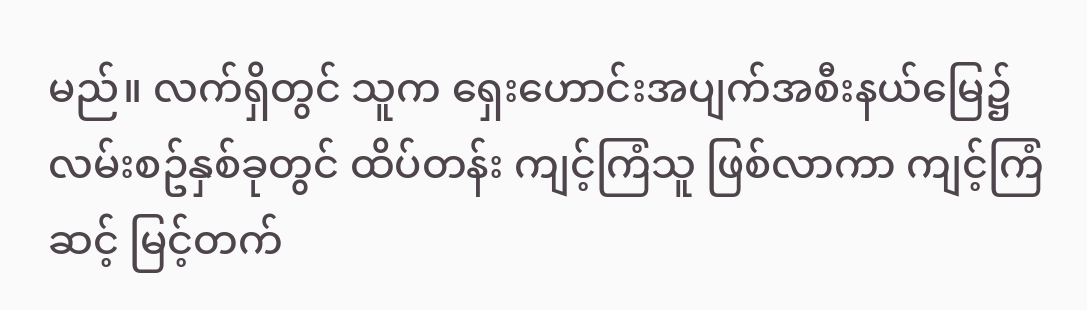မည်။ လက်ရှိတွင် သူက ရှေးဟောင်းအပျက်အစီးနယ်မြေ၌ လမ်းစဥ်နှစ်ခုတွင် ထိပ်တန်း ကျင့်ကြံသူ ဖြစ်လာကာ ကျင့်ကြံဆင့် မြင့်တက်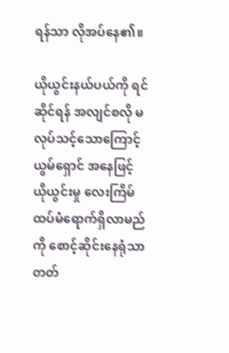ရန်သာ လိုအပ်နေ၏။

ယိုယွင်းနယ်ပယ်ကို ရင်ဆိုင်ရန် အလျင်စလို မလုပ်သင့်သောကြောင့် ယွမ်ရှောင် အနေဖြင့် ယိုယွင်းမှု လေးကြိမ် ထပ်မံရောက်ရှိလာမည်ကို စောင့်ဆိုင်းနေရုံသာ တတ်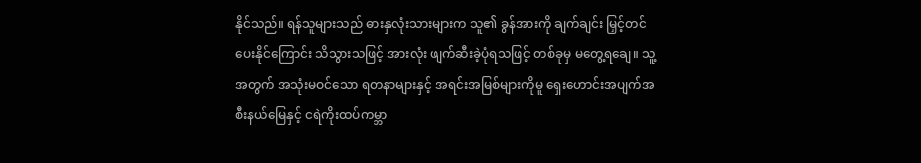နိုင်သည်။ ရန်သူများသည် ဓားနှလုံးသားများက သူ၏ ခွန်အားကို ချက်ချင်း မြှင့်တင်ပေးနိုင်ကြောင်း သိသွားသဖြင့် အားလုံး ဖျက်ဆီးခဲ့ပုံရသဖြင့် တစ်ခုမှ မတွေ့ရချေ။ သူ့အတွက် အသုံးမဝင်သော ရတနာများနှင့် အရင်းအမြစ်များကိုမူ ရှေးဟောင်းအပျက်အစီးနယ်မြေနှင့် ငရဲကိုးထပ်ကမ္ဘာ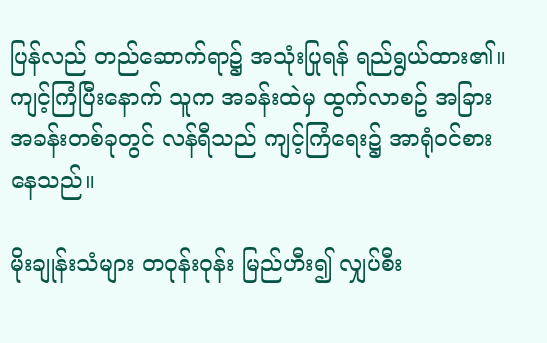ပြန်လည် တည်ဆောက်ရာ၌ အသုံးပြုရန် ရည်ရွယ်ထား၏။ ကျင့်ကြံပြီးနောက် သူက အခန်းထဲမှ ထွက်လာစဥ် အခြားအခန်းတစ်ခုတွင် လန်ရီသည် ကျင့်ကြံရေး၌ အာရုံဝင်စားနေသည်။

မိုးချုန်းသံများ တဝုန်းဝုန်း မြည်ဟီး၍ လျှပ်စီး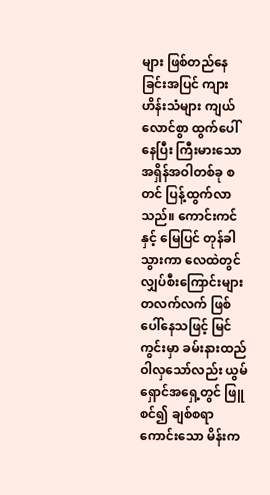များ ဖြစ်တည်နေခြင်းအပြင် ကျားဟိန်းသံများ ကျယ်လောင်စွာ ထွက်ပေါ်နေပြီး ကြီးမားသော အရှိန်အဝါတစ်ခု စတင် ပြန့်ထွက်လာသည်။ ကောင်းကင်နှင့် မြေပြင် တုန်ခါသွားကာ လေထဲတွင် လျှပ်စီးကြောင်းများ တလက်လက် ဖြစ်ပေါ်နေသဖြင့် မြင်ကွင်းမှာ ခမ်းနားထည်ဝါလှသော်လည်း ယွမ်ရှောင်အရှေ့တွင် ဖြူစင်၍ ချစ်စရာကောင်းသော မိန်းက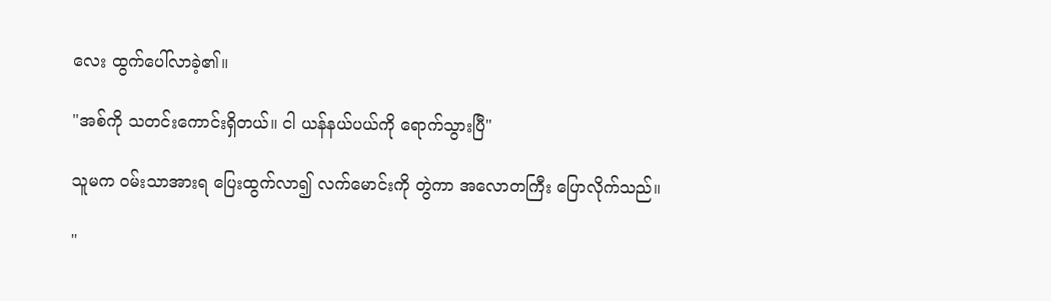လေး ထွက်ပေါ်လာခဲ့၏။

"အစ်ကို သတင်းကောင်းရှိတယ်။ ငါ ယန်နယ်ပယ်ကို ရောက်သွားပြီ"

သူမက ဝမ်းသာအားရ ပြေးထွက်လာ၍ လက်မောင်းကို တွဲကာ အလောတကြီး ပြောလိုက်သည်။

"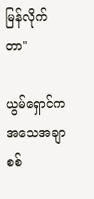မြန်လိုက်တာ"

ယွမ်ရှောင်က အသေအချာ စစ်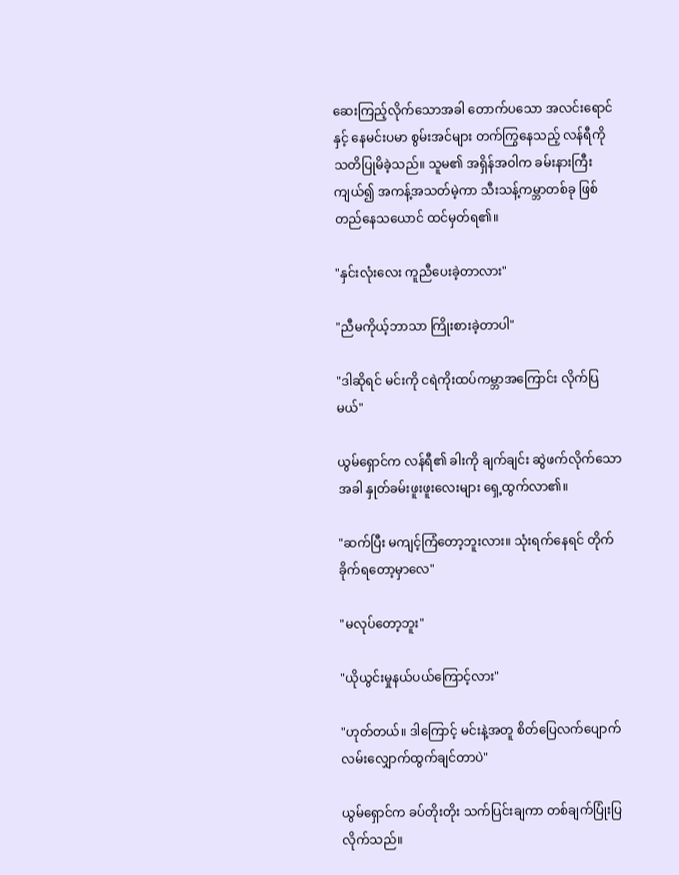ဆေးကြည့်လိုက်သောအခါ တောက်ပသော အလင်းရောင်နှင့် နေမင်းပမာ စွမ်းအင်များ တက်ကြွနေသည့် လန်ရီကို သတိပြုမိခဲ့သည်။ သူမ၏ အရှိန်အဝါက ခမ်းနားကြီးကျယ်၍ အကန့်အသတ်မဲ့ကာ သီးသန့်ကမ္ဘာတစ်ခု ဖြစ်တည်နေသယောင် ထင်မှတ်ရ၏။

"နှင်းလုံးလေး ကူညီပေးခဲ့တာလား"

"ညီမကိုယ့်ဘာသာ ကြိုးစားခဲ့တာပါ"

"ဒါဆိုရင် မင်းကို ငရဲကိုးထပ်ကမ္ဘာအကြောင်း လိုက်ပြမယ်"

ယွမ်ရှောင်က လန်ရီ၏ ခါးကို ချက်ချင်း ဆွဲဖက်လိုက်သောအခါ နှုတ်ခမ်းဖူးဖူးလေးများ ရှေ့ထွက်လာ၏။

"ဆက်ပြီး မကျင့်ကြံတော့ဘူးလား။ သုံးရက်နေရင် တိုက်ခိုက်ရတော့မှာလေ"

"မလုပ်တော့ဘူး"

"ယိုယွင်းမှုနယ်ပယ်ကြောင့်လား"

"ဟုတ်တယ်။ ဒါကြောင့် မင်းနဲ့အတူ စိတ်ပြေလက်ပျောက် လမ်းလျှောက်ထွက်ချင်တာပဲ"

ယွမ်ရှောင်က ခပ်တိုးတိုး သက်ပြင်းချကာ တစ်ချက်ပြုံးပြလိုက်သည်။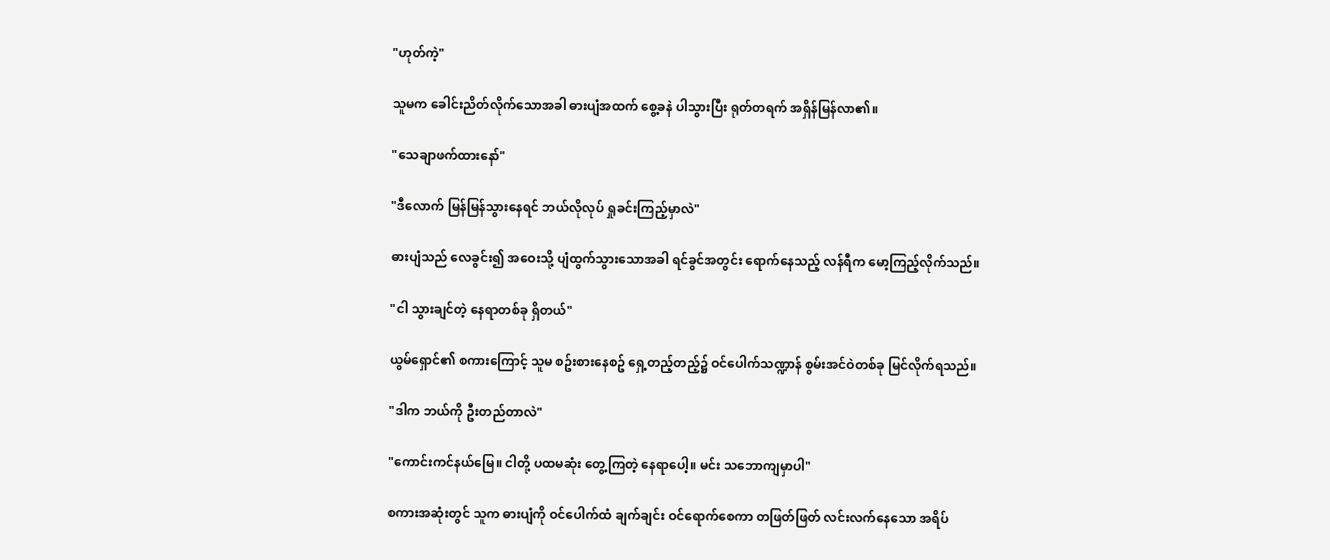"ဟုတ်ကဲ့"

သူမက ခေါင်းညိတ်လိုက်သောအခါ ဓားပျံအထက် စွေ့ခနဲ ပါသွားပြီး ရုတ်တရက် အရှိန်မြန်လာ၏။

"သေချာဖက်ထားနော်"

"ဒီလောက် မြန်မြန်သွားနေရင် ဘယ်လိုလုပ် ရှုခင်းကြည့်မှာလဲ"

ဓားပျံသည် လေခွင်း၍ အဝေးသို့ ပျံထွက်သွားသောအခါ ရင်ခွင်အတွင်း ရောက်နေသည့် လန်ရီက မော့ကြည့်လိုက်သည်။

"ငါ သွားချင်တဲ့ နေရာတစ်ခု ရှိတယ်"

ယွမ်ရှောင်၏ စကားကြောင့် သူမ စဥ်းစားနေစဥ် ရှေ့တည့်တည့်၌ ဝင်ပေါက်သဏ္ဍာန် စွမ်းအင်ဝဲတစ်ခု မြင်လိုက်ရသည်။

"ဒါက ဘယ်ကို ဦးတည်တာလဲ"

"ကောင်းကင်နယ်မြေ။ ငါတို့ ပထမဆုံး တွေ့ကြတဲ့ နေရာပေါ့။ မင်း သဘောကျမှာပါ"

စကားအဆုံးတွင် သူက ဓားပျံကို ဝင်ပေါက်ထံ ချက်ချင်း ဝင်ရောက်စေကာ တဖြတ်ဖြတ် လင်းလက်နေသော အရိပ်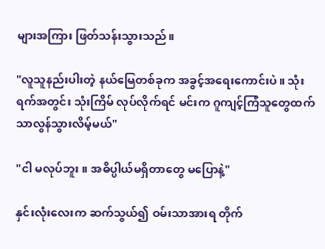များအကြား ဖြတ်သန်းသွားသည်။

"လူသူနည်းပါးတဲ့ နယ်မြေတစ်ခုက အခွင့်အရေးကောင်းပဲ။ သုံးရက်အတွင်း သုံးကြိမ် လုပ်လိုက်ရင် မင်းက ဂူကျင့်ကြံသူတွေထက် သာလွန်သွားလိမ့်မယ်"

"ငါ မလုပ်ဘူး။ အဓိပ္ပါယ်မရှိတာတွေ မပြောနဲ့"

နှင်းလုံးလေးက ဆက်သွယ်၍ ဝမ်းသာအားရ တိုက်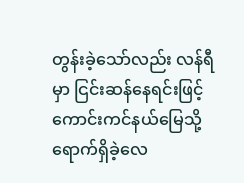တွန်းခဲ့သော်လည်း လန်ရီမှာ ငြင်းဆန်နေရင်းဖြင့် ကောင်းကင်နယ်မြေသို့ ရောက်ရှိခဲ့လေ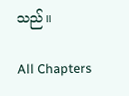သည်။

All Chapters